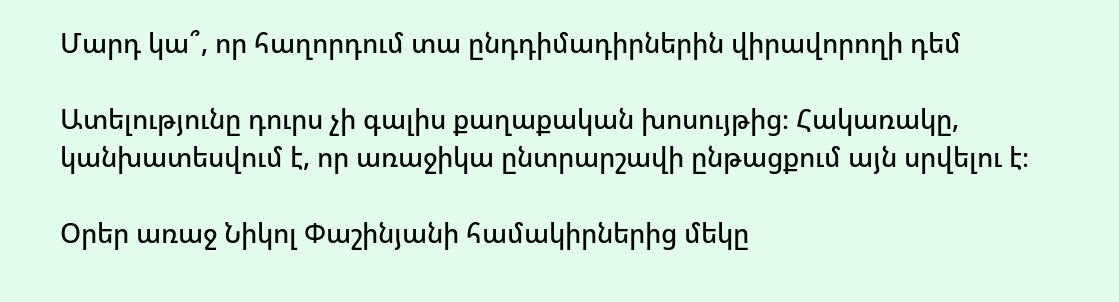Մարդ կա՞, որ հաղորդում տա ընդդիմադիրներին վիրավորողի դեմ

Ատելությունը դուրս չի գալիս քաղաքական խոսույթից։ Հակառակը, կանխատեսվում է, որ առաջիկա ընտրարշավի ընթացքում այն սրվելու է։

Օրեր առաջ Նիկոլ Փաշինյանի համակիրներից մեկը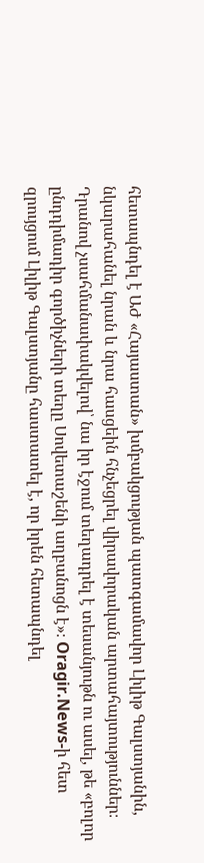հետապնդել է ԱԺ «Հայաստան» խմբակցության պատգամավոր Լիլիթ Գալստյանին, նկարահանել նրան և նրա հասցեին հնչեցրել վիրավորական արտահայտություններ։ Դրանով չսահմանափակվելով՝ նա իր էջում տեղադրել է տեսանյութն ու ասել, թե «բոլոր ընդդիմադիր գործիչների տեղը Սովետաշենի աղբանոցն է»։ Oragir.News-ի հետ զրույցում Լիլիթ Գալստյանը հաստատել է, որ իրեն հետապնդել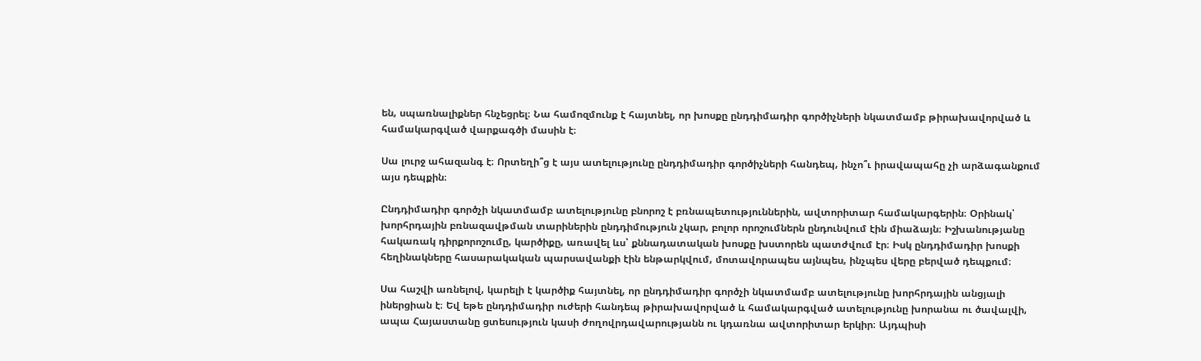են, սպառնալիքներ հնչեցրել։ Նա համոզմունք է հայտնել, որ խոսքը ընդդիմադիր գործիչների նկատմամբ թիրախավորված և համակարգված վարքագծի մասին է։

Սա լուրջ ահազանգ է։ Որտեղի՞ց է այս ատելությունը ընդդիմադիր գործիչների հանդեպ, ինչո՞ւ իրավապահը չի արձագանքում այս դեպքին։

Ընդդիմադիր գործչի նկատմամբ ատելությունը բնորոշ է բռնապետություններին, ավտորիտար համակարգերին։ Օրինակ՝ խորհրդային բռնազավթման տարիներին ընդդիմություն չկար, բոլոր որոշումներն ընդունվում էին միաձայն։ Իշխանությանը հակառակ դիրքորոշումը, կարծիքը, առավել ևս՝ քննադատական խոսքը խստորեն պատժվում էր։ Իսկ ընդդիմադիր խոսքի հեղինակները հասարակական պարսավանքի էին ենթարկվում, մոտավորապես այնպես, ինչպես վերը բերված դեպքում։

Սա հաշվի առնելով, կարելի է կարծիք հայտնել, որ ընդդիմադիր գործչի նկատմամբ ատելությունը խորհրդային անցյալի իներցիան է։ Եվ եթե ընդդիմադիր ուժերի հանդեպ թիրախավորված և համակարգված ատելությունը խորանա ու ծավալվի, ապա Հայաստանը ցտեսություն կասի ժողովրդավարությանն ու կդառնա ավտորիտար երկիր։ Այդպիսի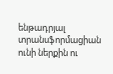ենթադրյալ տրանսֆորմացիան ունի ներքին ու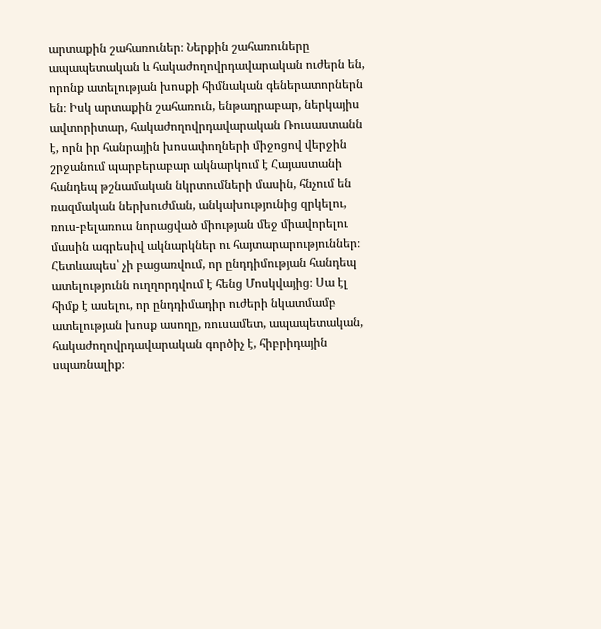արտաքին շահառուներ։ Ներքին շահառուները ապապետական և հակաժողովրդավարական ուժերն են, որոնք ատելության խոսքի հիմնական գեներատորներն են։ Իսկ արտաքին շահառուն, ենթադրաբար, ներկայիս ավտորիտար, հակաժողովրդավարական Ռուսաստանն է, որն իր հանրային խոսափողների միջոցով վերջին շրջանում պարբերաբար ակնարկում է Հայաստանի հանդեպ թշնամական նկրտումների մասին, հնչում են ռազմական ներխուժման, անկախությունից զրկելու, ռուս-բելառուս նորացված միության մեջ միավորելու մասին ագրեսիվ ակնարկներ ու հայտարարություններ։ Հետևապես՝ չի բացառվում, որ ընդդիմության հանդեպ ատելությունն ուղղորդվում է հենց Մոսկվայից։ Սա էլ հիմք է ասելու, որ ընդդիմադիր ուժերի նկատմամբ ատելության խոսք ասողը, ռուսամետ, ապապետական, հակաժողովրդավարական գործիչ է, հիբրիդային սպառնալիք։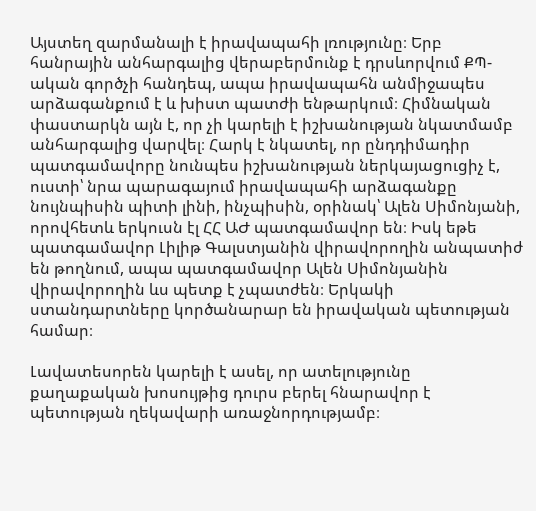Այստեղ զարմանալի է իրավապահի լռությունը։ Երբ հանրային անհարգալից վերաբերմունք է դրսևորվում ՔՊ-ական գործչի հանդեպ, ապա իրավապահն անմիջապես արձագանքում է և խիստ պատժի ենթարկում։ Հիմնական փաստարկն այն է, որ չի կարելի է իշխանության նկատմամբ անհարգալից վարվել։ Հարկ է նկատել, որ ընդդիմադիր պատգամավորը նունպես իշխանության ներկայացուցիչ է, ուստի՝ նրա պարագայում իրավապահի արձագանքը նույնպիսին պիտի լինի, ինչպիսին, օրինակ՝ Ալեն Սիմոնյանի, որովհետև երկուսն էլ ՀՀ ԱԺ պատգամավոր են։ Իսկ եթե պատգամավոր Լիլիթ Գալստյանին վիրավորողին անպատիժ են թողնում, ապա պատգամավոր Ալեն Սիմոնյանին վիրավորողին ևս պետք է չպատժեն։ Երկակի ստանդարտները կործանարար են իրավական պետության համար։

Լավատեսորեն կարելի է ասել, որ ատելությունը քաղաքական խոսույթից դուրս բերել հնարավոր է պետության ղեկավարի առաջնորդությամբ։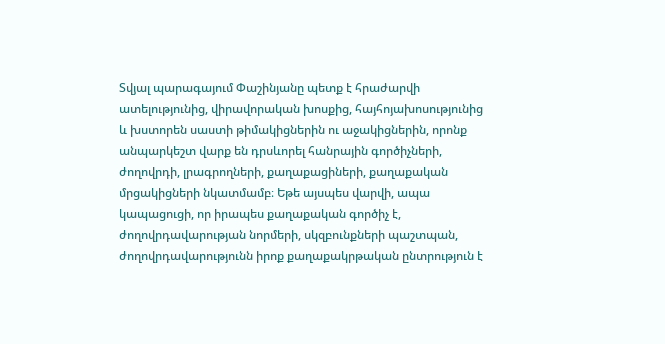Տվյալ պարագայում Փաշինյանը պետք է հրաժարվի ատելությունից, վիրավորական խոսքից, հայհոյախոսությունից և խստորեն սաստի թիմակիցներին ու աջակիցներին, որոնք անպարկեշտ վարք են դրսևորել հանրային գործիչների, ժողովրդի, լրագրողների, քաղաքացիների, քաղաքական մրցակիցների նկատմամբ։ Եթե այսպես վարվի, ապա կապացուցի, որ իրապես քաղաքական գործիչ է, ժողովրդավարության նորմերի, սկզբունքների պաշտպան, ժողովրդավարությունն իրոք քաղաքակրթական ընտրություն է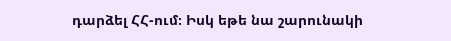դարձել ՀՀ-ում։ Իսկ եթե նա շարունակի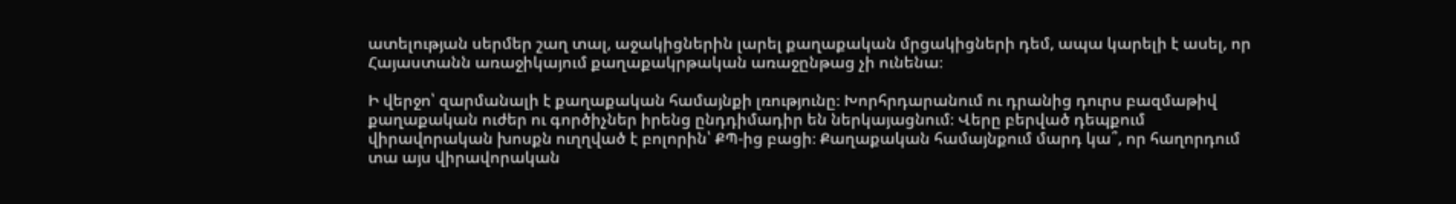ատելության սերմեր շաղ տալ, աջակիցներին լարել քաղաքական մրցակիցների դեմ, ապա կարելի է ասել, որ Հայաստանն առաջիկայում քաղաքակրթական առաջընթաց չի ունենա։

Ի վերջո՝ զարմանալի է քաղաքական համայնքի լռությունը։ Խորհրդարանում ու դրանից դուրս բազմաթիվ քաղաքական ուժեր ու գործիչներ իրենց ընդդիմադիր են ներկայացնում։ Վերը բերված դեպքում վիրավորական խոսքն ուղղված է բոլորին՝ ՔՊ-ից բացի։ Քաղաքական համայնքում մարդ կա՞, որ հաղորդում տա այս վիրավորական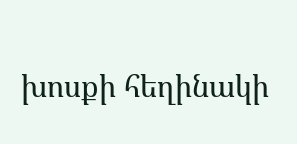խոսքի հեղինակի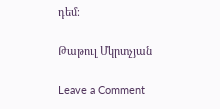դեմ։

Թաթուլ Մկրտչյան

Leave a Comment